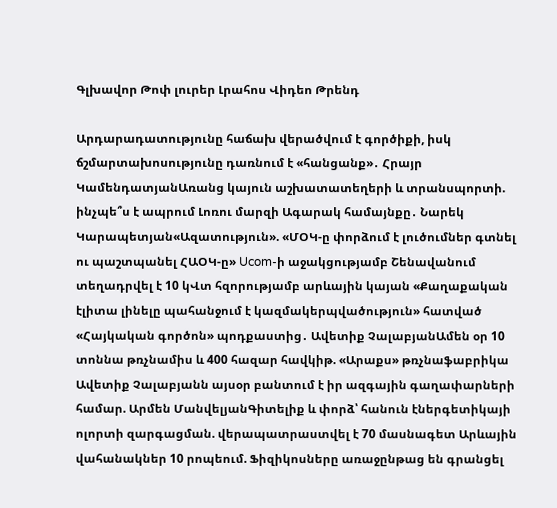Գլխավոր Թոփ լուրեր Լրահոս Վիդեո Թրենդ

Արդարադատությունը հաճախ վերածվում է գործիքի, իսկ ճշմարտախոսությունը դառնում է «հանցանք»․ Հրայր ԿամենդատյանԱռանց կայուն աշխատատեղերի և տրանսպորտի. ինչպե՞ս է ապրում Լոռու մարզի Ագարակ համայնքը․ Նարեկ Կարապետյան«Ազատություն». «ՄՕԿ-ը փորձում է լուծումներ գտնել ու պաշտպանել ՀԱՕԿ-ը» Ucom-ի աջակցությամբ Շենավանում տեղադրվել է 10 կՎտ հզորությամբ արևային կայան «Քաղաքական էլիտա լինելը պահանջում է կազմակերպվածություն» հատված «Հայկական գործոն» պոդքաստից․ Ավետիք ՉալաբյանԱմեն օր 10 տոննա թռչնամիս և 400 հազար հավկիթ. «Արաքս» թռչնաֆաբրիկա Ավետիք Չալաբյանն այսօր բանտում է իր ազգային գաղափարների համար. Արմեն ՄանվելյանԳիտելիք և փորձ՝ հանուն էներգետիկայի ոլորտի զարգացման. վերապատրաստվել է 70 մասնագետ Արևային վահանակներ 10 րոպեում. Ֆիզիկոսները առաջընթաց են գրանցել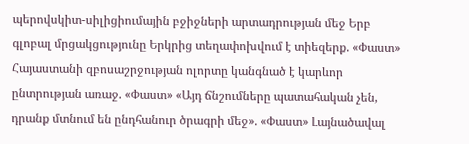պերովսկիտ-սիլիցիումային բջիջների արտադրության մեջ Երբ գլոբալ մրցակցությունը Երկրից տեղափոխվում է տիեզերք. «Փաստ» Հայաստանի զբոսաշրջության ոլորտը կանգնած է կարևոր ընտրության առաջ. «Փաստ» «Այդ ճնշումները պատահական չեն, դրանք մտնում են ընդհանուր ծրագրի մեջ». «Փաստ» Լայնածավալ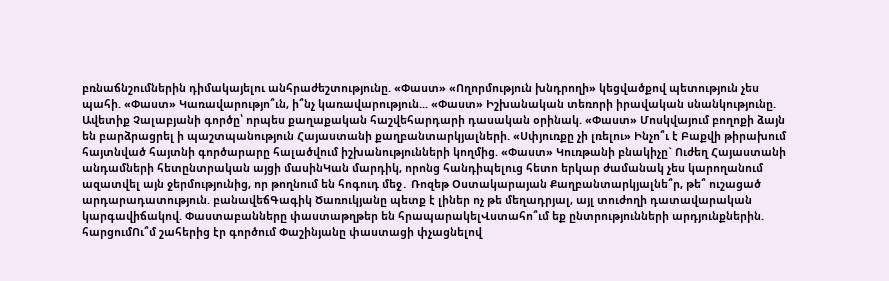բռնաճնշումներին դիմակայելու անհրաժեշտությունը. «Փաստ» «Ողորմություն խնդրողի» կեցվածքով պետություն չես պահի. «Փաստ» Կառավարությո՞ւն, ի՞նչ կառավարություն... «Փաստ» Իշխանական տեռորի իրավական սնանկությունը. Ավետիք Չալաբյանի գործը՝ որպես քաղաքական հաշվեհարդարի դասական օրինակ. «Փաստ» Մոսկվայում բողոքի ձայն են բարձրացրել ի պաշտպանություն Հայաստանի քաղբանտարկյալների. «Սփյուռքը չի լռելու» Ինչո՞ւ է Բաքվի թիրախում հայտնված հայտնի գործարարը հալածվում իշխանությունների կողմից. «Փաստ» Կուռթանի բնակիչը` Ուժեղ Հայաստանի անդամների հետընտրական այցի մասինԿան մարդիկ, որոնց հանդիպելուց հետո երկար ժամանակ չես կարողանում ազատվել այն ջերմությունից, որ թողնում են հոգուդ մեջ․ Ռոզեթ Օստակարայան Քաղբանտարկյալնե՞ր, թե՞ ուշացած արդարադատություն. բանավեճԳագիկ Ծառուկյանը պետք է լիներ ոչ թե մեղադրյալ, այլ տուժողի դատավարական կարգավիճակով. Փաստաբանները փաստաթղթեր են հրապարակելՎստահո՞ւմ եք ընտրությունների արդյունքներին. հարցումՈւ՞մ շահերից էր գործում Փաշինյանը փաստացի փչացնելով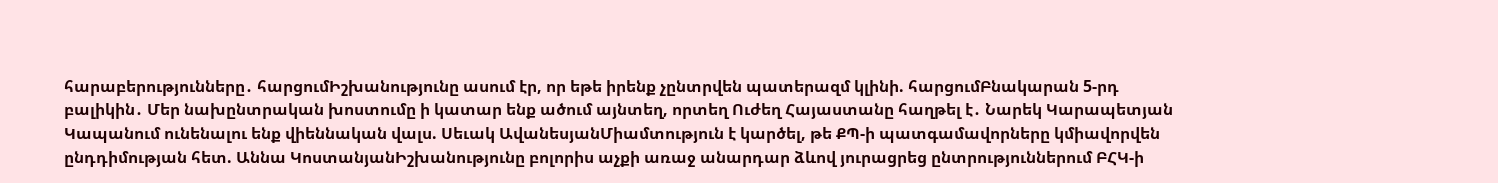հարաբերությունները․ հարցումԻշխանությունը ասում էր, որ եթե իրենք չընտրվեն պատերազմ կլինի. հարցումԲնակարան 5-րդ բալիկին․ Մեր նախընտրական խոստումը ի կատար ենք ածում այնտեղ, որտեղ Ուժեղ Հայաստանը հաղթել է․ Նարեկ Կարապետյան Կապանում ունենալու ենք վիեննական վալս. Սեւակ ԱվանեսյանՄիամտություն է կարծել, թե ՔՊ-ի պատգամավորները կմիավորվեն ընդդիմության հետ. Աննա ԿոստանյանԻշխանությունը բոլորիս աչքի առաջ անարդար ձևով յուրացրեց ընտրություններում ԲՀԿ-ի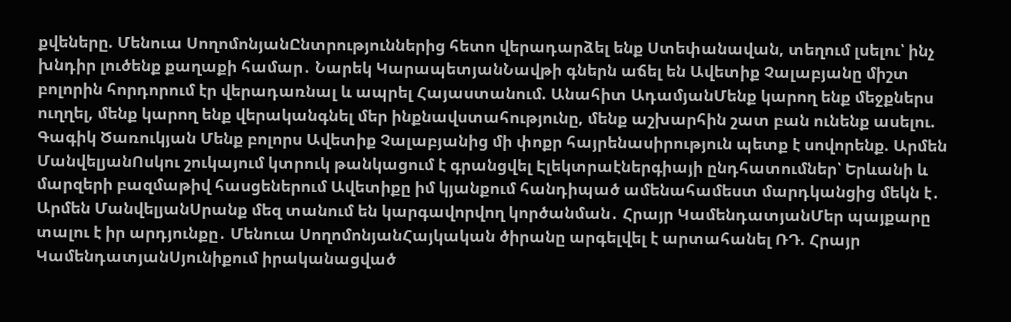քվեները. Մենուա ՍողոմոնյանԸնտրություններից հետո վերադարձել ենք Ստեփանավան, տեղում լսելու՝ ինչ խնդիր լուծենք քաղաքի համար․ Նարեկ ԿարապետյանՆավթի գներն աճել են Ավետիք Չալաբյանը միշտ բոլորին հորդորում էր վերադառնալ և ապրել Հայաստանում. Անահիտ ԱդամյանՄենք կարող ենք մեջքներս ուղղել, մենք կարող ենք վերականգնել մեր ինքնավստահությունը, մենք աշխարհին շատ բան ունենք ասելու. Գագիկ Ծառուկյան Մենք բոլորս Ավետիք Չալաբյանից մի փոքր հայրենասիրություն պետք է սովորենք. Արմեն ՄանվելյանՈսկու շուկայում կտրուկ թանկացում է գրանցվել Էլեկտրաէներգիայի ընդհատումներ՝ Երևանի և մարզերի բազմաթիվ հասցեներում Ավետիքը իմ կյանքում հանդիպած ամենահամեստ մարդկանցից մեկն է․ Արմեն ՄանվելյանՍրանք մեզ տանում են կարգավորվող կործանման․ Հրայր ԿամենդատյանՄեր պայքարը տալու է իր արդյունքը․ Մենուա ՍողոմոնյանՀայկական ծիրանը արգելվել է արտահանել ՌԴ. Հրայր ԿամենդատյանՍյունիքում իրականացված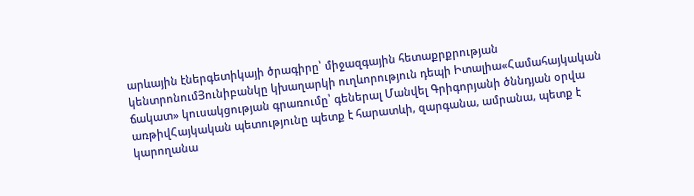արևային էներգետիկայի ծրագիրը՝ միջազգային հետաքրքրության կենտրոնումՅունիբանկը կխաղարկի ուղևորություն դեպի Իտալիա«Համահայկական ճակատ» կուսակցության գրառումը՝ գեներալ Մանվել Գրիգորյանի ծննդյան օրվա առթիվՀայկական պետությունը պետք է հարատևի, զարգանա, ամրանա, պետք է կարողանա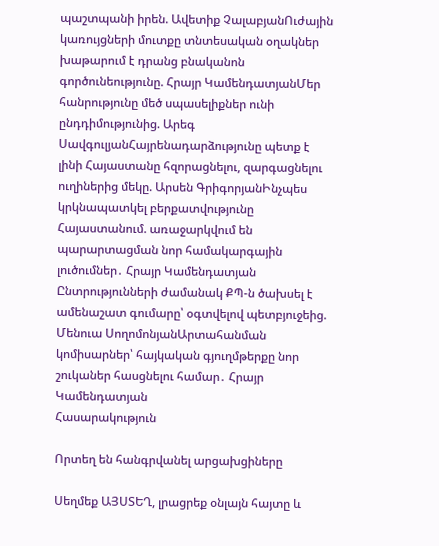պաշտպանի իրեն. Ավետիք ՉալաբյանՈւժային կառույցների մուտքը տնտեսական օղակներ խաթարում է դրանց բնականոն գործունեությունը. Հրայր ԿամենդատյանՄեր հանրությունը մեծ սպասելիքներ ունի ընդդիմությունից. Արեգ ՍավգուլյանՀայրենադարձությունը պետք է լինի Հայաստանը հզորացնելու, զարգացնելու ուղիներից մեկը. Արսեն ԳրիգորյանԻնչպես կրկնապատկել բերքատվությունը Հայաստանում. առաջարկվում են պարարտացման նոր համակարգային լուծումներ․ Հրայր Կամենդատյան Ընտրությունների ժամանակ ՔՊ-ն ծախսել է ամենաշատ գումարը՝ օգտվելով պետբյուջեից. Մենուա ՍողոմոնյանԱրտահանման կոմիսարներ՝ հայկական գյուղմթերքը նոր շուկաներ հասցնելու համար․ Հրայր Կամենդատյան
Հասարակություն

Որտեղ են հանգրվանել արցախցիները

Սեղմեք ԱՅՍՏԵՂ, լրացրեք օնլայն հայտը և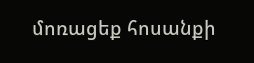մոռացեք հոսանքի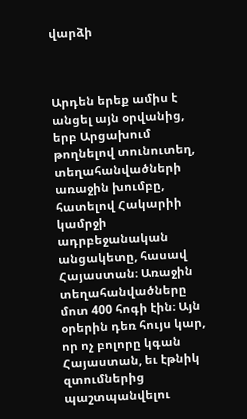վարձի



Արդեն երեք ամիս է անցել այն օրվանից, երբ Արցախում թողնելով տունուտեղ, տեղահանվածների առաջին խումբը, հատելով Հակարիի կամրջի ադրբեջանական անցակետը, հասավ Հայաստան։ Առաջին տեղահանվածները մոտ 400 հոգի էին։ Այն օրերին դեռ հույս կար, որ ոչ բոլորը կգան Հայաստան, եւ էթնիկ զտումներից պաշտպանվելու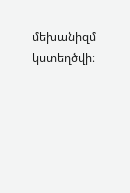մեխանիզմ կստեղծվի։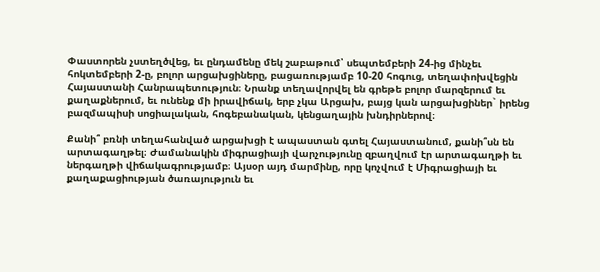Փաստորեն չստեղծվեց, եւ ընդամենը մեկ շաբաթում՝ սեպտեմբերի 24-ից մինչեւ հոկտեմբերի 2-ը, բոլոր արցախցիները, բացառությամբ 10-20 հոգուց, տեղափոխվեցին Հայաստանի Հանրապետություն։ Նրանք տեղավորվել են գրեթե բոլոր մարզերում եւ քաղաքներում, եւ ունենք մի իրավիճակ, երբ չկա Արցախ, բայց կան արցախցիներ` իրենց բազմապիսի սոցիալական, հոգեբանական, կենցաղային խնդիրներով։

Քանի՞ բռնի տեղահանված արցախցի է ապաստան գտել Հայաստանում, քանի՞սն են արտագաղթել։ Ժամանակին միգրացիայի վարչությունը զբաղվում էր արտագաղթի եւ ներգաղթի վիճակագրությամբ։ Այսօր այդ մարմինը, որը կոչվում է Միգրացիայի եւ քաղաքացիության ծառայություն եւ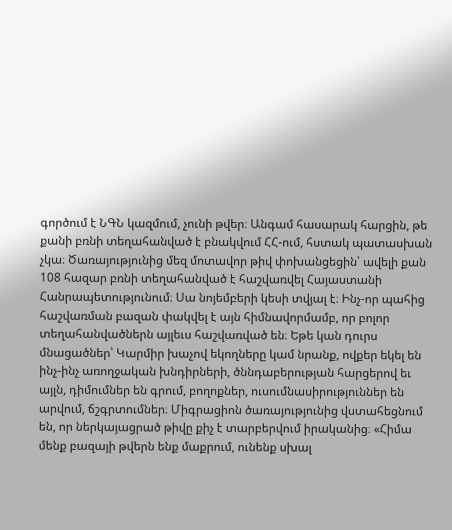գործում է ՆԳՆ կազմում, չունի թվեր։ Անգամ հասարակ հարցին, թե քանի բռնի տեղահանված է բնակվում ՀՀ-ում, հստակ պատասխան  չկա։ Ծառայությունից մեզ մոտավոր թիվ փոխանցեցին՝ ավելի քան 108 հազար բռնի տեղահանված է հաշվառվել Հայաստանի Հանրապետությունում։ Սա նոյեմբերի կեսի տվյալ է։ Ինչ-որ պահից հաշվառման բազան փակվել է այն հիմնավորմամբ, որ բոլոր տեղահանվածներն այլեւս հաշվառված են։ Եթե կան դուրս մնացածներ՝ Կարմիր խաչով եկողները կամ նրանք, ովքեր եկել են ինչ-ինչ առողջական խնդիրների, ծննդաբերության հարցերով եւ այլն, դիմումներ են գրում, բողոքներ, ուսումնասիրություններ են արվում, ճշգրտումներ։ Միգրացիոն ծառայությունից վստահեցնում են, որ ներկայացրած թիվը քիչ է տարբերվում իրականից։ «Հիմա մենք բազայի թվերն ենք մաքրում, ունենք սխալ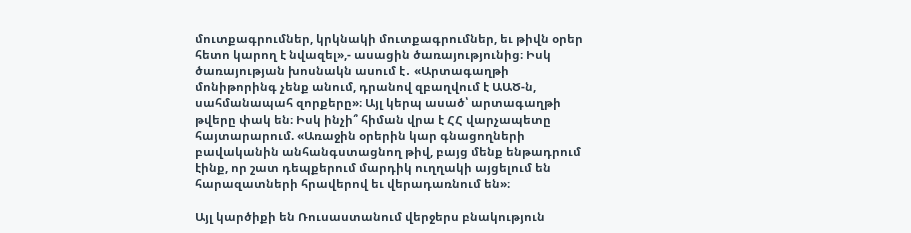մուտքագրումներ, կրկնակի մուտքագրումներ, եւ թիվն օրեր հետո կարող է նվազել»,- ասացին ծառայությունից։ Իսկ ծառայության խոսնակն ասում է․ «Արտագաղթի մոնիթորինգ չենք անում, դրանով զբաղվում է ԱԱԾ-ն, սահմանապահ զորքերը»։ Այլ կերպ ասած՝ արտագաղթի թվերը փակ են։ Իսկ ինչի՞ հիման վրա է ՀՀ վարչապետը հայտարարում. «Առաջին օրերին կար գնացողների բավականին անհանգստացնող թիվ, բայց մենք ենթադրում էինք, որ շատ դեպքերում մարդիկ ուղղակի այցելում են հարազատների հրավերով եւ վերադառնում են»։

Այլ կարծիքի են Ռուսաստանում վերջերս բնակություն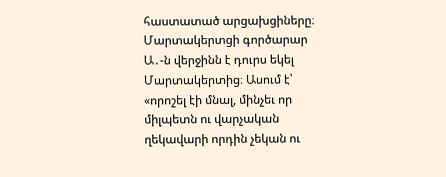հաստատած արցախցիները։ Մարտակերտցի գործարար Ա․-ն վերջինն է դուրս եկել Մարտակերտից։ Ասում է՝ «որոշել էի մնալ, մինչեւ որ միլպետն ու վարչական ղեկավարի որդին չեկան ու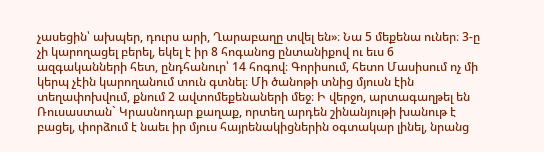չասեցին՝ ախպեր, դուրս արի, Ղարաբաղը տվել են»։ Նա 5 մեքենա ուներ։ 3-ը չի կարողացել բերել, եկել է իր 8 հոգանոց ընտանիքով ու եւս 6 ազգականների հետ, ընդհանուր՝ 14 հոգով։ Գորիսում, հետո Մասիսում ոչ մի կերպ չէին կարողանում տուն գտնել։ Մի ծանոթի տնից մյուսն էին տեղափոխվում, քնում 2 ավտոմեքենաների մեջ։ Ի վերջո, արտագաղթել են Ռուսաստան` Կրասնոդար քաղաք, որտեղ արդեն շինանյութի խանութ է բացել, փորձում է նաեւ իր մյուս հայրենակիցներին օգտակար լինել, նրանց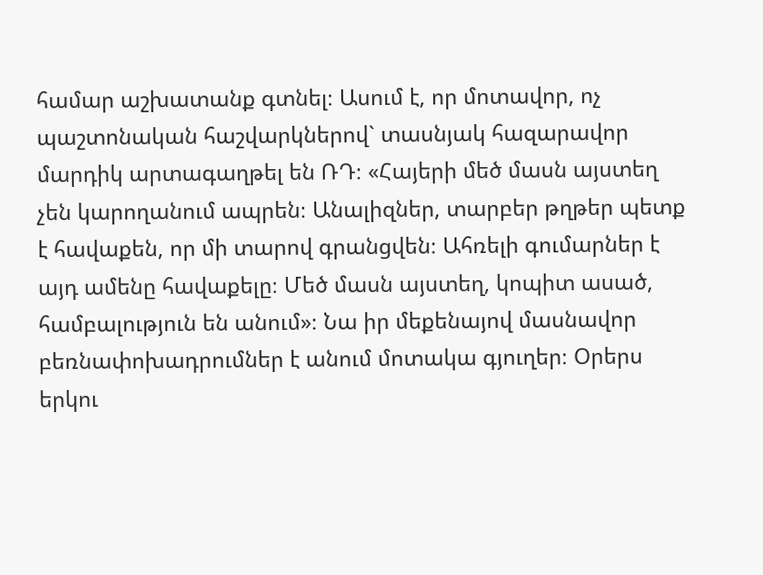համար աշխատանք գտնել։ Ասում է, որ մոտավոր, ոչ պաշտոնական հաշվարկներով` տասնյակ հազարավոր մարդիկ արտագաղթել են ՌԴ։ «Հայերի մեծ մասն այստեղ չեն կարողանում ապրեն։ Անալիզներ, տարբեր թղթեր պետք է հավաքեն, որ մի տարով գրանցվեն։ Ահռելի գումարներ է այդ ամենը հավաքելը։ Մեծ մասն այստեղ, կոպիտ ասած, համբալություն են անում»։ Նա իր մեքենայով մասնավոր բեռնափոխադրումներ է անում մոտակա գյուղեր։ Օրերս երկու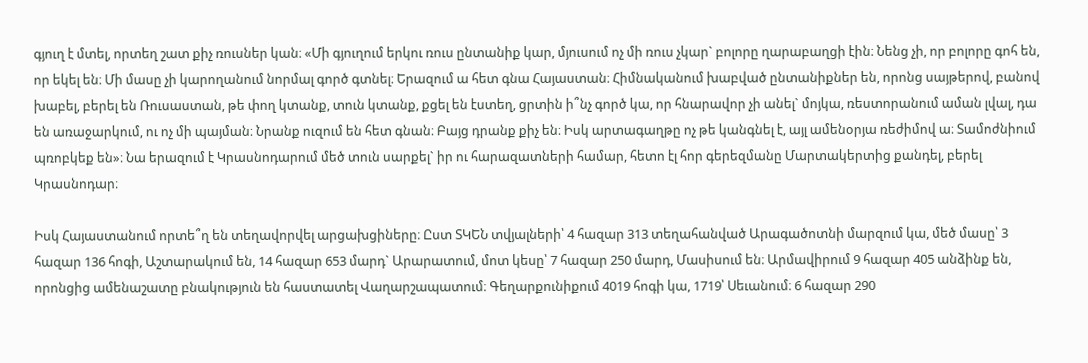գյուղ է մտել, որտեղ շատ քիչ ռուսներ կան։ «Մի գյուղում երկու ռուս ընտանիք կար, մյուսում ոչ մի ռուս չկար` բոլորը ղարաբաղցի էին։ Նենց չի, որ բոլորը գոհ են, որ եկել են։ Մի մասը չի կարողանում նորմալ գործ գտնել։ Երազում ա հետ գնա Հայաստան։ Հիմնականում խաբված ընտանիքներ են, որոնց սայթերով, բանով խաբել, բերել են Ռուսաստան, թե փող կտանք, տուն կտանք, քցել են էստեղ, ցրտին ի՞նչ գործ կա, որ հնարավոր չի անել` մոյկա, ռեստորանում աման լվալ, դա են առաջարկում, ու ոչ մի պայման։ Նրանք ուզում են հետ գնան։ Բայց դրանք քիչ են։ Իսկ արտագաղթը ոչ թե կանգնել է, այլ ամենօրյա ռեժիմով ա։ Տամոժնիում պռոբկեք են»։ Նա երազում է Կրասնոդարում մեծ տուն սարքել` իր ու հարազատների համար, հետո էլ հոր գերեզմանը Մարտակերտից քանդել, բերել Կրասնոդար։

Իսկ Հայաստանում որտե՞ղ են տեղավորվել արցախցիները։ Ըստ ՏԿԵՆ տվյալների՝ 4 հազար 313 տեղահանված Արագածոտնի մարզում կա, մեծ մասը՝ 3 հազար 136 հոգի, Աշտարակում են, 14 հազար 653 մարդ` Արարատում, մոտ կեսը՝ 7 հազար 250 մարդ, Մասիսում են։ Արմավիրում 9 հազար 405 անձինք են, որոնցից ամենաշատը բնակություն են հաստատել Վաղարշապատում։ Գեղարքունիքում 4019 հոգի կա, 1719՝ Սեւանում։ 6 հազար 290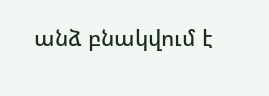անձ բնակվում է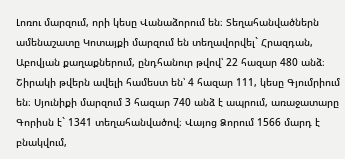Լոռու մարզում, որի կեսը Վանաձորում են։ Տեղահանվածներն ամենաշատը Կոտայքի մարզում են տեղավորվել` Հրազդան, Աբովյան քաղաքներում, ընդհանուր թվով՝ 22 հազար 480 անձ։ Շիրակի թվերն ավելի համեստ են՝ 4 հազար 111, կեսը Գյումրիում են։ Սյունիքի մարզում 3 հազար 740 անձ է ապրում, առաջատարը Գորիսն է` 1341 տեղահանվածով։ Վայոց Ձորում 1566 մարդ է բնակվում,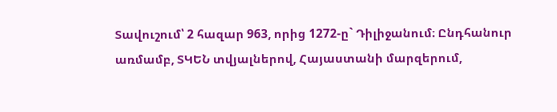Տավուշում՝ 2 հազար 963, որից 1272-ը` Դիլիջանում։ Ընդհանուր առմամբ, ՏԿԵՆ տվյալներով, Հայաստանի մարզերում,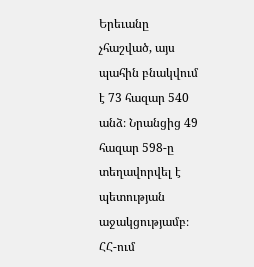Երեւանը չհաշված, այս պահին բնակվում է 73 հազար 540 անձ։ Նրանցից 49 հազար 598-ը տեղավորվել է պետության աջակցությամբ։ ՀՀ-ում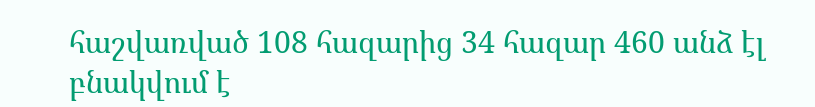հաշվառված 108 հազարից 34 հազար 460 անձ էլ բնակվում է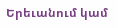Երեւանում կամ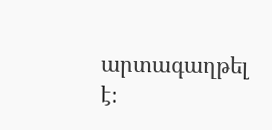արտագաղթել է։